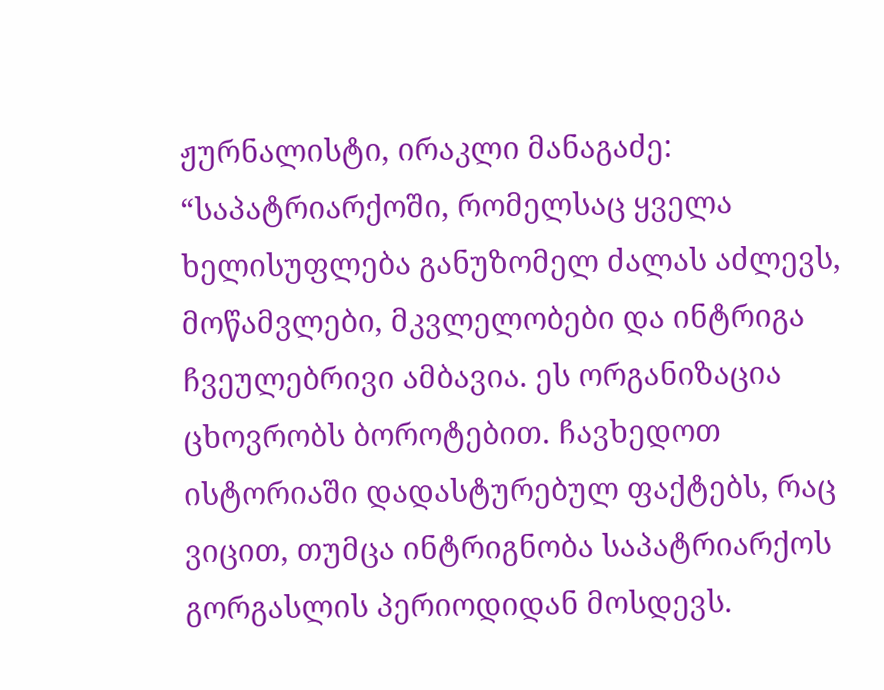ჟურნალისტი, ირაკლი მანაგაძე:
“საპატრიარქოში, რომელსაც ყველა ხელისუფლება განუზომელ ძალას აძლევს, მოწამვლები, მკვლელობები და ინტრიგა ჩვეულებრივი ამბავია. ეს ორგანიზაცია ცხოვრობს ბოროტებით. ჩავხედოთ ისტორიაში დადასტურებულ ფაქტებს, რაც ვიცით, თუმცა ინტრიგნობა საპატრიარქოს გორგასლის პერიოდიდან მოსდევს.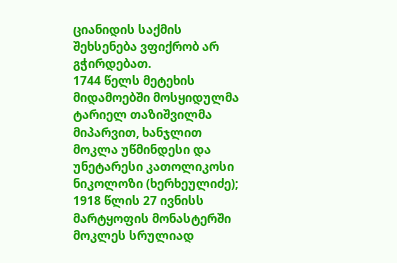ციანიდის საქმის შეხსენება ვფიქრობ არ გჭირდებათ.
1744 წელს მეტეხის მიდამოებში მოსყიდულმა ტარიელ თაზიშვილმა მიპარვით, ხანჯლით მოკლა უწმინდესი და უნეტარესი კათოლიკოსი ნიკოლოზი (ხერხეულიძე);
1918 წლის 27 ივნისს მარტყოფის მონასტერში მოკლეს სრულიად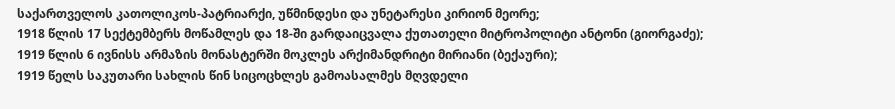საქართველოს კათოლიკოს-პატრიარქი, უწმინდესი და უნეტარესი კირიონ მეორე;
1918 წლის 17 სექტემბერს მოწამლეს და 18-ში გარდაიცვალა ქუთათელი მიტროპოლიტი ანტონი (გიორგაძე);
1919 წლის 6 ივნისს არმაზის მონასტერში მოკლეს არქიმანდრიტი მირიანი (ბექაური);
1919 წელს საკუთარი სახლის წინ სიცოცხლეს გამოასალმეს მღვდელი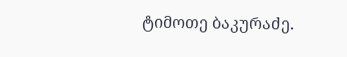ტიმოთე ბაკურაძე.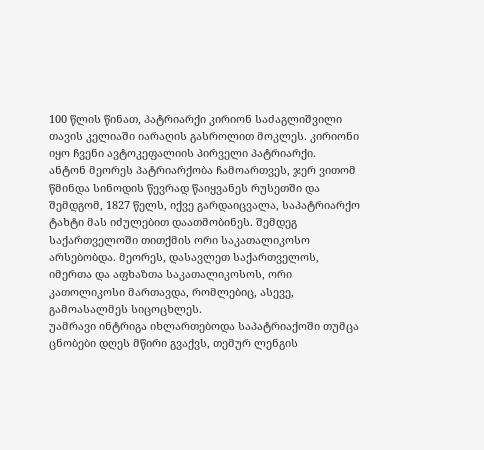100 წლის წინათ, პატრიარქი კირიონ საძაგლიშვილი თავის კელიაში იარაღის გასროლით მოკლეს. კირიონი იყო ჩვენი ავტოკეფალიის პირველი პატრიარქი.
ანტონ მეორეს პატრიარქობა ჩამოართვეს, ჯერ ვითომ წმინდა სინოდის წევრად წაიყვანეს რუსეთში და შემდგომ, 1827 წელს, იქვე გარდაიცვალა, საპატრიარქო ტახტი მას იძულებით დაათმობინეს. შემდეგ საქართველოში თითქმის ორი საკათალიკოსო არსებობდა. მეორეს, დასავლეთ საქართველოს, იმერთა და აფხაზთა საკათალიკოსოს, ორი კათოლიკოსი მართავდა, რომლებიც, ასევე, გამოასალმეს სიცოცხლეს.
უამრავი ინტრიგა იხლართებოდა საპატრიაქოში თუმცა ცნობები დღეს მწირი გვაქვს, თემურ ლენგის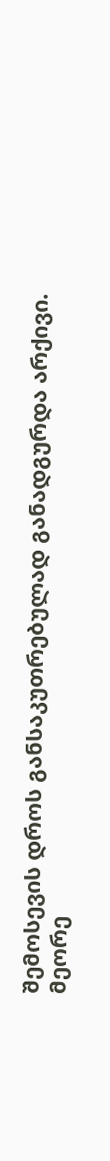შემოსევის დროს განსაკუთრებულად განადგურდა არქივი. მეორე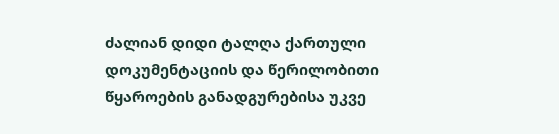ძალიან დიდი ტალღა ქართული დოკუმენტაციის და წერილობითი წყაროების განადგურებისა უკვე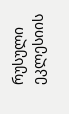რუსული ეკლესიის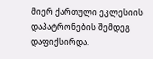მიერ ქართული ეკლესიის დაპატრონების შემდეგ დაფიქსირდა.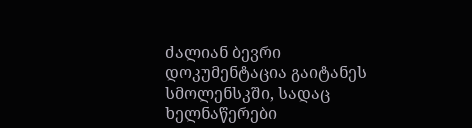ძალიან ბევრი დოკუმენტაცია გაიტანეს სმოლენსკში, სადაც ხელნაწერები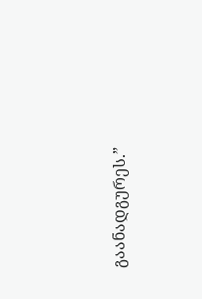გაანადგურეს.”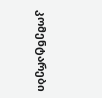კომენტარები